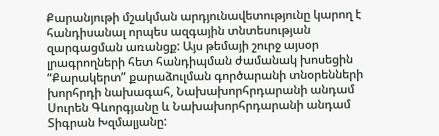Քարանյութի մշակման արդյունավետությունը կարող է հանդիսանալ որպես ազգային տնտեսության զարգացման առանցք: Այս թեմայի շուրջ այսօր լրագրողների հետ հանդիպման ժամանակ խոսեցին “Քարակերտ” քարաձուլման գործարանի տնօրենների խորհրդի նախագահ, Նախախորհրդարանի անդամ Սուրեն Գևորգյանը և Նախախորհրդարանի անդամ Տիգրան Խզմալյանը: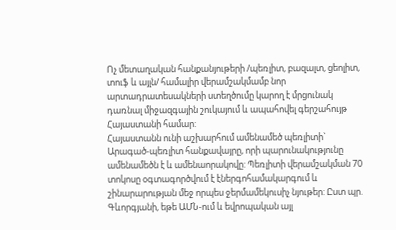Ոչ մետաղական հանքանյութերի /պեռլիտ, բազալտ, ցեոլիտ, տուֆ և այլն/ համալիր վերամշակմամբ նոր արտադրատեսակների ստեղծումը կարող է մրցունակ դառնալ միջազգային շուկայում և ապահովել գերշահույթ Հայաստանի համար:
Հայաստանն ունի աշխարհում ամենամեծ պեռլիտի` Արագած-պեռլիտ հանքավայրը, որի պարունակությունը ամենամեծն է և ամենաորակովը: Պեռլիտի վերամշակման 70 տոկոսը օգտագործվում է էներգոհամակարգում և շինարարության մեջ որպես ջերմամեկուսիչ նյութեր: Ըստ պր. Գևորգյանի, եթե ԱՄՆ-ում և եվրոպական այլ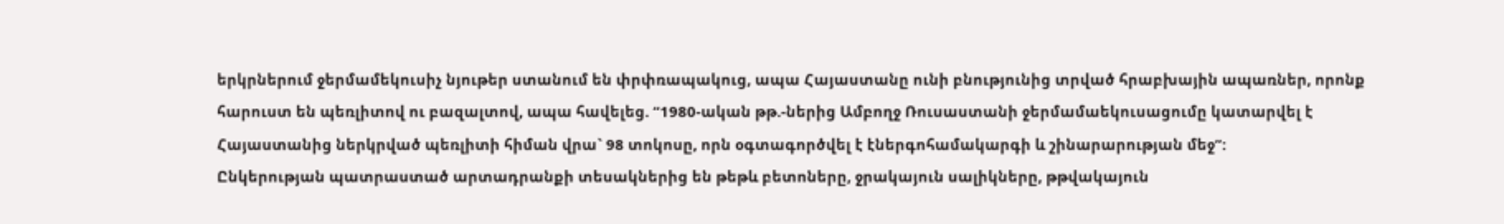երկրներում ջերմամեկուսիչ նյութեր ստանում են փրփռապակուց, ապա Հայաստանը ունի բնությունից տրված հրաբխային ապառներ, որոնք հարուստ են պեռլիտով ու բազալտով, ապա հավելեց. “1980-ական թթ.-ներից Ամբողջ Ռուսաստանի ջերմամաեկուսացումը կատարվել է Հայաստանից ներկրված պեռլիտի հիման վրա` 98 տոկոսը, որն օգտագործվել է էներգոհամակարգի և շինարարության մեջ”:
Ընկերության պատրաստած արտադրանքի տեսակներից են թեթև բետոները, ջրակայուն սալիկները, թթվակայուն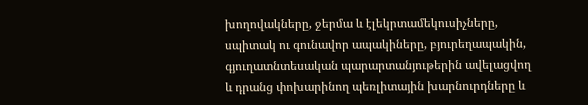խողովակները, ջերմա և էլեկրտամեկուսիչները, սպիտակ ու գունավոր ապակիները, բյուրեղապակին, գյուղատնտեսական պարարտանյութերին ավելացվող և դրանց փոխարինող պեռլիտային խարնուրդները և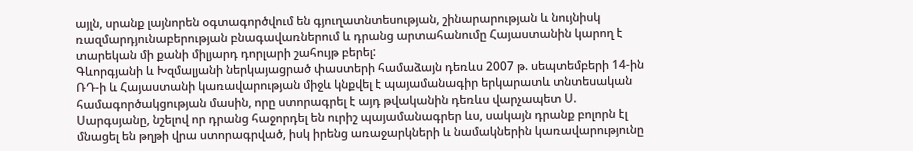այլն, սրանք լայնորեն օգտագործվում են գյուղատնտեսության, շինարարության և նույնիսկ ռազմարդյունաբերության բնագավառներում և դրանց արտահանումը Հայաստանին կարող է տարեկան մի քանի միլյարդ դորլարի շահույթ բերել:
Գևորգյանի և Խզմալյանի ներկայացրած փաստերի համաձայն դեռևս 2007 թ. սեպտեմբերի 14-ին ՌԴ-ի և Հայաստանի կառավարության միջև կնքվել է պայամանագիր երկարատև տնտեսական համագործակցության մասին, որը ստորագրել է այդ թվականին դեռևս վարչապետ Ս. Սարգսյանը, նշելով որ դրանց հաջորդել են ուրիշ պայամանագրեր ևս, սակայն դրանք բոլորն էլ մնացել են թղթի վրա ստորագրված, իսկ իրենց առաջարկների և նամակներին կառավարությունը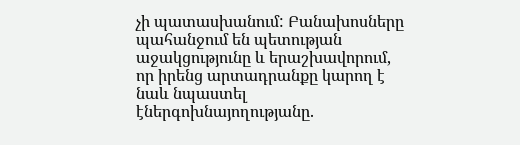չի պատասխանում: Բանախոսները պահանջում են պետության աջակցությունը և երաշխավորում, որ իրենց արտադրանքը կարող է նաև նպաստել էներգոխնայողությանը.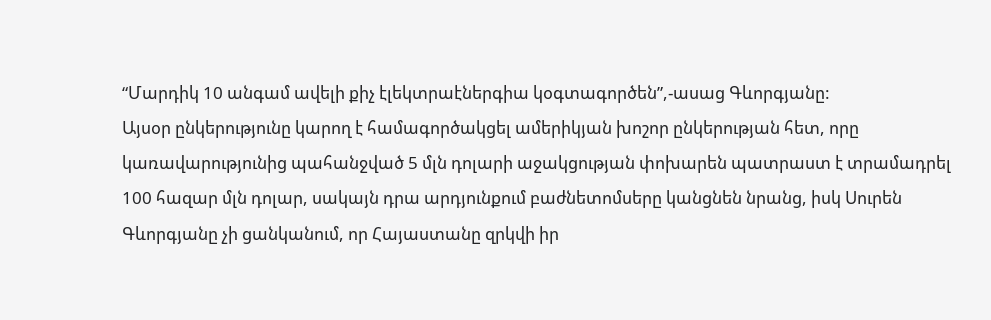“Մարդիկ 10 անգամ ավելի քիչ էլեկտրաէներգիա կօգտագործեն”,-ասաց Գևորգյանը:
Այսօր ընկերությունը կարող է համագործակցել ամերիկյան խոշոր ընկերության հետ, որը կառավարությունից պահանջված 5 մլն դոլարի աջակցության փոխարեն պատրաստ է տրամադրել 100 հազար մլն դոլար, սակայն դրա արդյունքում բաժնետոմսերը կանցնեն նրանց, իսկ Սուրեն Գևորգյանը չի ցանկանում, որ Հայաստանը զրկվի իր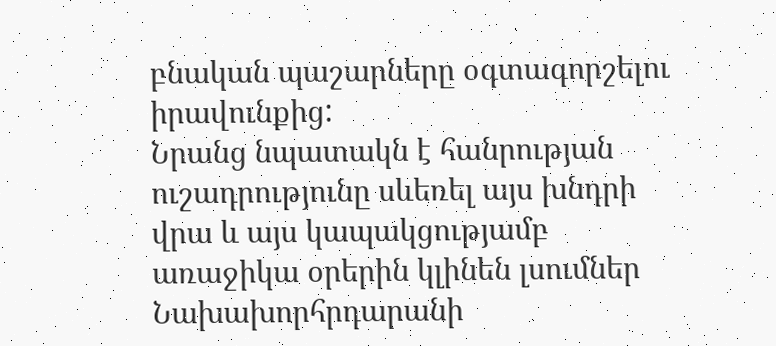բնական պաշարները օգտագորշելու իրավունքից:
Նրանց նպատակն է հանրության ուշադրությունը սևեռել այս խնդրի վրա և այս կապակցությամբ առաջիկա օրերին կլինեն լսումներ Նախախորհրդարանի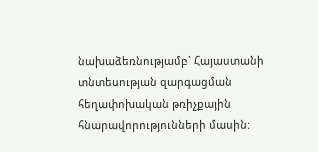նախաձեռնությամբ` Հայաստանի տնտեսության զարգացման հեղափոխական թռիչքային հնարավորությունների մասին: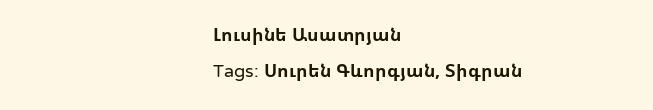Լուսինե Ասատրյան
Tags: Սուրեն Գևորգյան, Տիգրան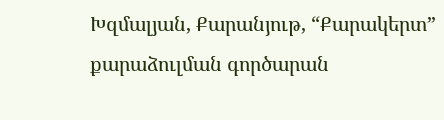Խզմալյան, Քարանյութ, “Քարակերտ” քարաձուլման գործարան